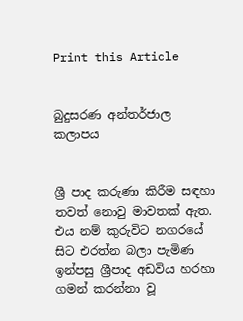Print this Article


බුදුසරණ අන්තර්ජාල කලාපය


ශ්‍රී පාද කරුණා කිරීම සඳහා තවත් නොවු මාවතක් ඇත. එය නම් කුරුවිට නගරයේ සිට එරත්න බලා පැමිණ ඉන්පසු ශ්‍රීපාද අඩවිය හරහා ගමන් කරන්නා වූ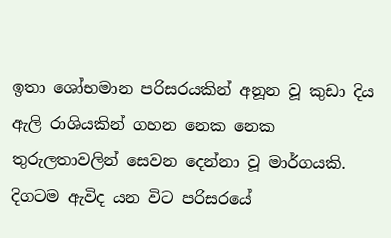ඉතා ශෝභමාන පරිසරයකින් අනූන වූ කුඩා දිය ඇලි රාශියකින් ගහන නෙක නෙක තුරුලතාවලින් සෙවන දෙන්නා වූ මාර්ගයකි. දිගටම ඇවිද යන විට පරිසරයේ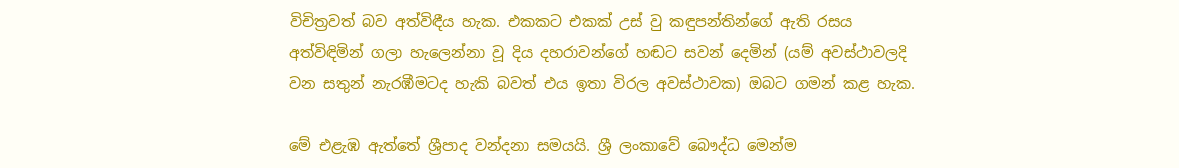විචිත්‍රවත් බව අත්විඳීය හැක. එකකට එකක් උස් වු කඳුපන්තින්ගේ ඇති රසය අත්විඳිමින් ගලා හැලෙන්නා වූ දිය දහරාවන්ගේ හඬට සවන් දෙමින් (යම් අවස්ථාවලදි වන සතුන් නැරඹීමටද හැකි බවත් එය ඉතා විරල අවස්ථාවක) ඔබට ගමන් කළ හැක.

මේ එළැඹ ඇත්තේ ශ්‍රීපාද වන්දනා සමයයි. ශ්‍රී ලංකාවේ බෞද්ධ මෙන්ම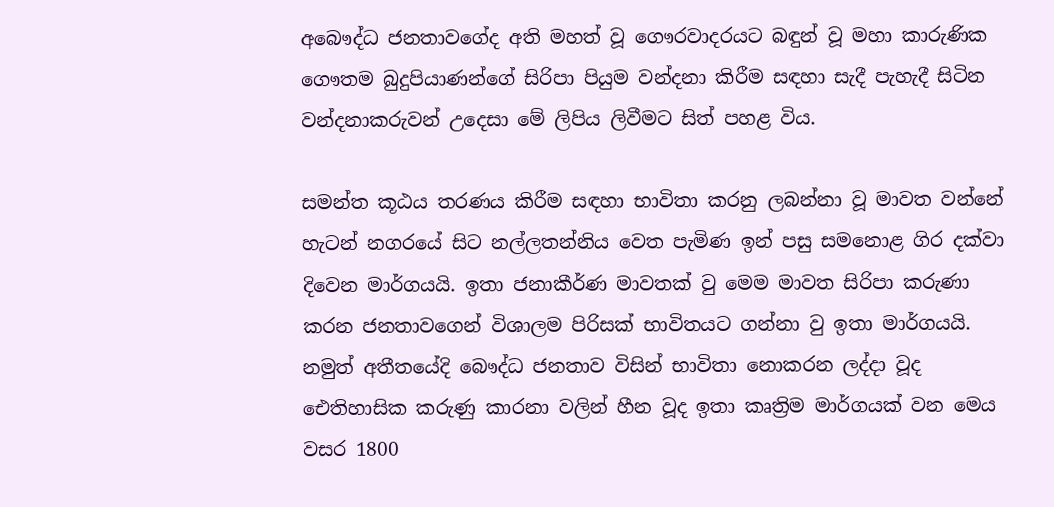අබෞද්ධ ජනතාවගේද අති මහත් වූ ගෞරවාදරයට බඳුන් වූ මහා කාරුණික ගෞතම බුදුපියාණන්ගේ සිරිපා පියුම වන්දනා කිරීම සඳහා සැදී පැහැදී සිටින වන්දනාකරුවන් උදෙසා මේ ලිපිය ලිවීමට සිත් පහළ විය.

සමන්ත කූඨය තරණය කිරීම සඳහා භාවිතා කරනු ලබන්නා වූ මාවත වන්නේ හැටන් නගරයේ සිට නල්ලතන්නිය වෙත පැමිණ ඉන් පසු සමනොළ ගිර දක්වා දිවෙන මාර්ගයයි. ඉතා ජනාකීර්ණ මාවතක් වු මෙම මාවත සිරිපා කරුණා කරන ජනතාවගෙන් විශාලම පිරිසක් භාවිතයට ගන්නා වු ඉතා මාර්ගයයි. නමුත් අතීතයේදි බෞද්ධ ජනතාව විසින් භාවිතා නොකරන ලද්දා වූද ඓතිහාසික කරුණු කාරනා වලින් හීන වූද ඉතා කෘත්‍රිම මාර්ගයක් වන මෙය වසර 1800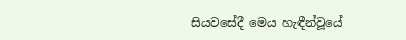සියවසේදී මෙය හැඳීන්වූයේ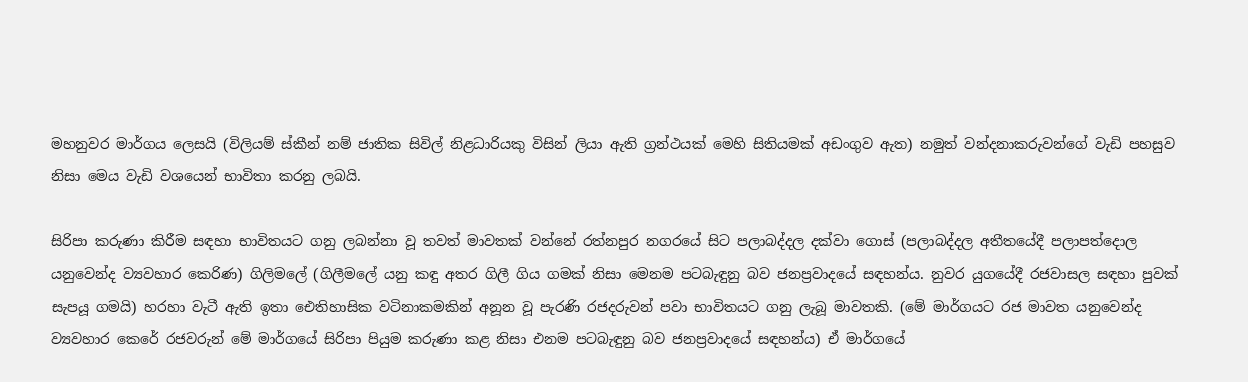මහනුවර මාර්ගය ලෙසයි (විලියම් ස්කීන් නම් ජාතික සිවිල් නිළධාරියකු විසින් ලියා ඇති ග්‍රන්ථයක් මෙහි සිතියමක් අඩංගුව ඇත) නමුත් වන්දනාකරුවන්ගේ වැඩි පහසුව නිසා මෙය වැඩි වශයෙන් භාවිතා කරනු ලබයි.

සිරිපා කරුණා කිරීම සඳහා භාවිතයට ගනු ලබන්නා වූ තවත් මාවතක් වන්නේ රත්නපුර නගරයේ සිට පලාබද්දල දක්වා ගොස් (පලාබද්දල අතීතයේදී පලාපත්දොල යනුවෙන්ද ව්‍යවහාර කෙරිණ) ගිලිමලේ (ගිලීමලේ යනු කඳු අතර ගිලී ගිය ගමක් නිසා මෙනම පටබැඳුනු බව ජනප්‍රවාදයේ සඳහන්ය. නුවර යුගයේදී රජවාසල සඳහා පුවක් සැපයූ ගමයි) හරහා වැටී ඇති ඉතා ඓතිහාසික වටිනාකමකින් අනූන වූ පැරණි රජදරුවන් පවා භාවිතයට ගනු ලැබූ මාවතකි. (මේ මාර්ගයට රජ මාවත යනුවෙන්ද ව්‍යවහාර කෙරේ රජවරුන් මේ මාර්ගයේ සිරිපා පියුම කරුණා කළ නිසා එනම පටබැඳුනු බව ජනප්‍රවාදයේ සඳහන්ය) ඒ මාර්ගයේ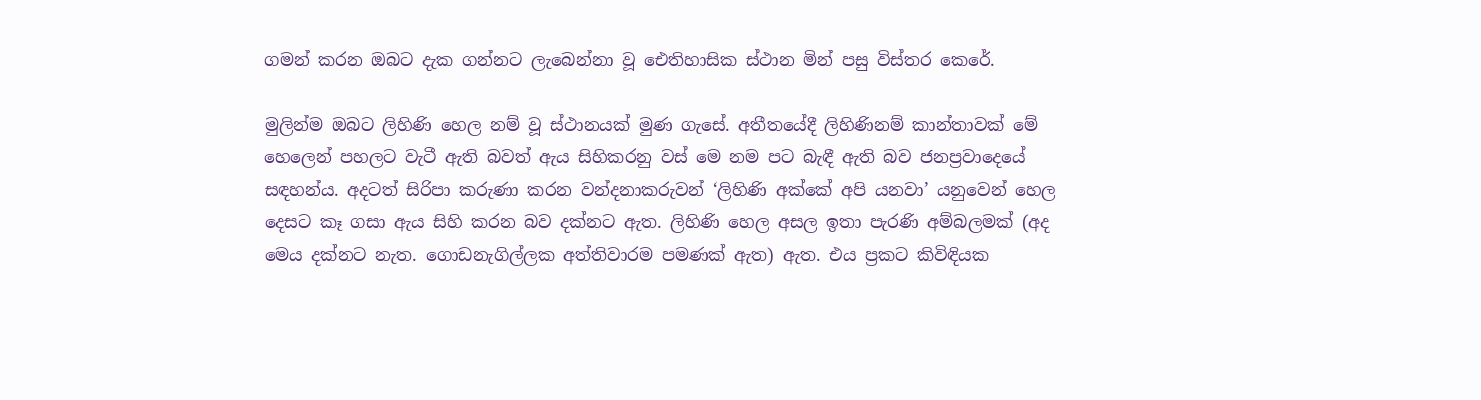ගමන් කරන ඔබට දැක ගන්නට ලැබෙන්නා වූ ඓතිහාසික ස්ථාන මින් පසු විස්තර කෙරේ.

මුලින්ම ඔබට ලිහිණි හෙල නම් වූ ස්ථානයක් මුණ ගැසේ. අතීතයේදී ලිහිණිනම් කාන්තාවක් මේ හෙලෙන් පහලට වැටී ඇති බවත් ඇය සිහිකරනු වස් මෙ නම පට බැඳී ඇති බව ජනප්‍රවාදෙයේ සඳහන්ය. අදටත් සිරිපා කරුණා කරන වන්දනාකරුවන් ‘ලිහිණි අක්කේ අපි යනවා’ යනුවෙන් හෙල දෙසට කෑ ගසා ඇය සිහි කරන බව දක්නට ඇත. ලිහිණි හෙල අසල ඉතා පැරණි අම්බලමක් (අද මෙය දක්නට නැත. ගොඩනැගිල්ලක අත්තිවාරම පමණක් ඇත) ඇත. එය ප්‍රකට කිවිඳියක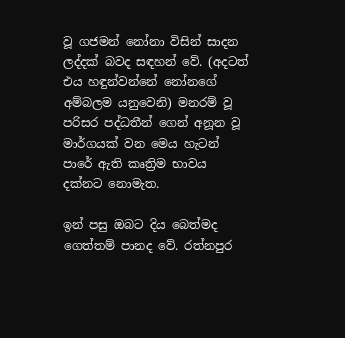වූ ගජමන් නෝනා විසින් සාදන ලද්දක් බවද සඳහන් වේ. (අදටත් එය හඳුන්වන්නේ නෝනගේ අම්බලම යනුවෙනි) මනරම් වූ පරිසර පද්ධතීන් ගෙන් අනූන වූ මාර්ගයක් වන මෙය හැටන් පාරේ ඇති කෘත්‍රිම භාවය දක්නට නොමැත.

ඉන් පසු ඔබට දිය බෙත්මද ගෙත්තම් පානද වේ. රත්නපුර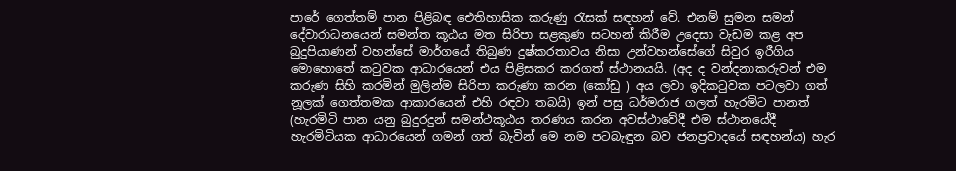පාරේ ගෙත්තම් පාන පිළිබඳ ඓතිහාසික කරුණු රැසක් සඳහන් වේ. එනම් සුමන සමන් දේවාරාධනයෙන් සමන්ත කූඨය මත සිරිපා සළකුණ සටහන් කිරීම උදෙසා වැඩම කළ අප බුදුපියාණන් වහන්සේ මාර්ගයේ තිබුණ දුෂ්කරතාවය නිසා උන්වහන්සේගේ සිවුර ඉරීගිය මොහොතේ කටුවක ආධාරයෙන් එය පිළිසකර කරගත් ස්ථානයයි. (අද ද වන්දනාකරුවන් එම කරුණ සිහි කරමින් මුලින්ම සිරිපා කරුණා කරන (කෝඩු ) අය ලවා ඉදිකටුවක පටලවා ගත් නූලක් ගෙත්තමක ආකාරයෙන් එහි රඳවා තබයි) ඉන් පසු ධර්මරාජ ගලත් හැරමිට පානත් (හැරමිටි පාන යනු බුදුරදුන් සමන්ථකූඨය තරණය කරන අවස්ථාවේදී එම ස්ථානයේදී හැරමිටියක ආධාරයෙන් ගමන් ගත් බැවින් මෙ නම පටබැඳුන බව ජනප්‍රවාදයේ සඳහන්ය) හැර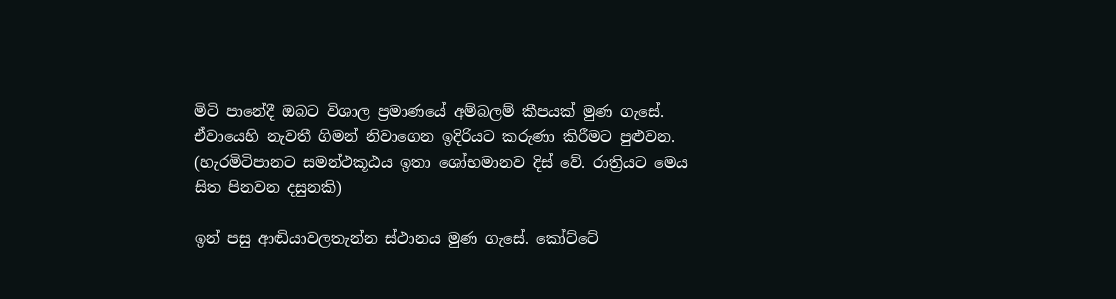මිටි පානේදී ඔබට විශාල ප්‍රමාණයේ අම්බලම් කීපයක් මුණ ගැසේ. ඒවායෙහි නැවතී ගිමන් නිවාගෙන ඉදිරියට කරුණා කිරීමට පුළුවන. (හැරමිටිපානට සමන්ථකූඨය ඉතා ශෝභමානව දිස් වේ. රාත්‍රියට මෙය සිත පිනවන දසුනකි)

ඉන් පසු ආඬියාවලතැන්න ස්ථානය මුණ ගැසේ. කෝට්ටේ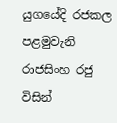යුගයේදි රජකල පළමුවැනි රාජසිංහ රජු විසින්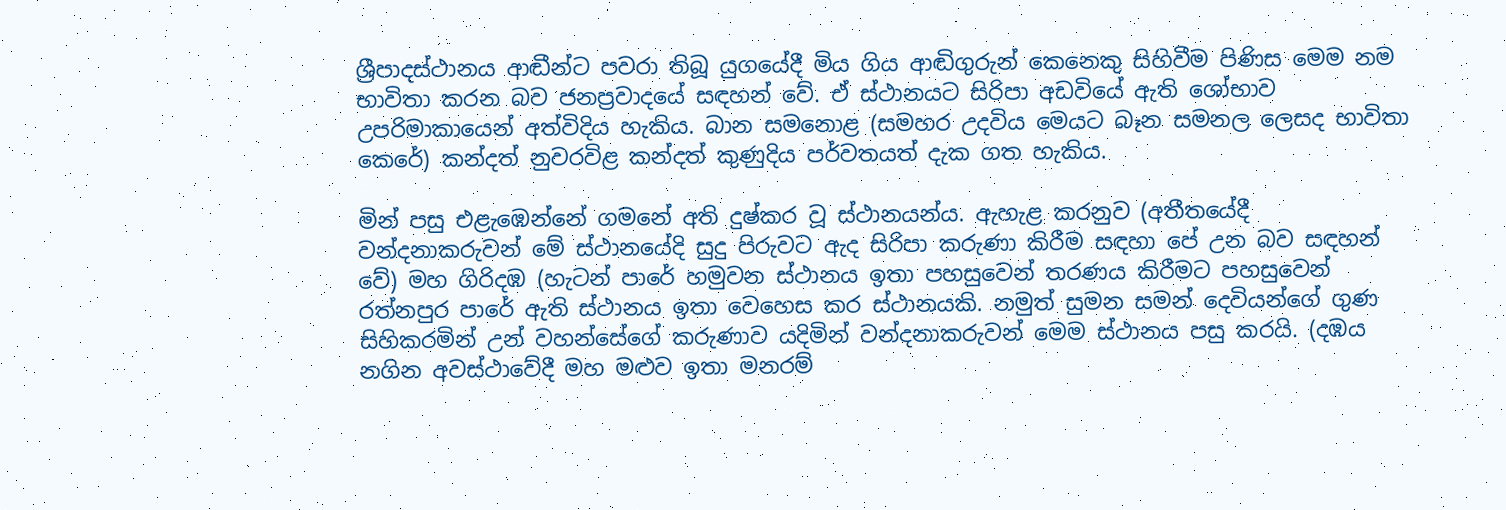ශ්‍රීපාදස්ථානය ආඬීන්ට පවරා තිබූ යුගයේදී මිය ගිය ආඬිගුරුන් කෙනෙකු සිහිවීම පිණිස මෙම නම භාවිතා කරන බව ජනප්‍රවාදයේ සඳහන් වේ. ඒ ස්ථානයට සිරිපා අඩවියේ ඇති ශෝභාව උපරිමාකායෙන් අත්විදිය හැකිය. බාන සමනොළ (සමහර උදවිය මෙයට බෑන සමනල ලෙසද භාවිතා කෙරේ) කන්දත් නුවරවිළ කන්දත් කුණුදිය පර්වතයත් දැක ගත හැකිය.

මින් පසු එළැඹෙන්නේ ගමනේ අති දුෂ්කර වූ ස්ථානයන්ය. ඇහැළ කරනුව (අතීතයේදී වන්දනාකරුවන් මේ ස්ථානයේදි සුදු පිරුවට ඇද සිරිපා කරුණා කිරීම සඳහා පේ උන බව සඳහන් වේ) මහ ගිරිදඹ (හැටන් පාරේ හමුවන ස්ථානය ඉතා පහසුවෙන් තරණය කිරීමට පහසුවෙන් රත්නපුර පාරේ ඇති ස්ථානය ඉතා වෙහෙස කර ස්ථානයකි. නමුත් සුමන සමන් දෙවියන්ගේ ගුණ සිහිකරමින් උන් වහන්සේගේ කරුණාව යදිමින් වන්දනාකරුවන් මෙම ස්ථානය පසු කරයි. (දඹය නගින අවස්ථාවේදී මහ මළුව ඉතා මනරම්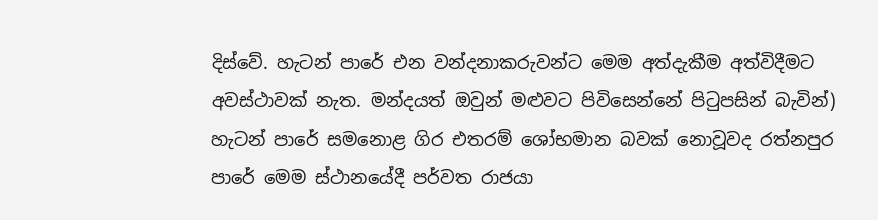දිස්වේ. හැටන් පාරේ එන වන්දනාකරුවන්ට මෙම අත්දැකීම අත්විදීමට අවස්ථාවක් නැත. මන්දයත් ඔවුන් මළුවට පිවිසෙන්නේ පිටුපසින් බැවින්) හැටන් පාරේ සමනොළ ගිර එතරම් ශෝභමාන බවක් නොවූවද රත්නපුර පාරේ මෙම ස්ථානයේදී පර්වත රාජයා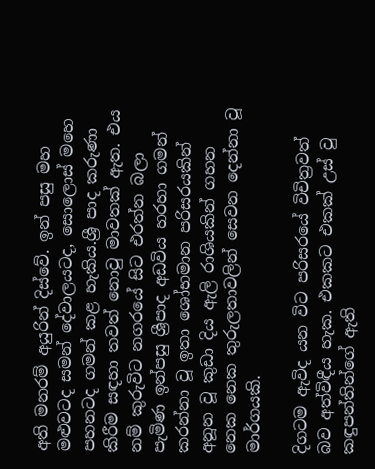අති මනරම් අයුරින් දිස්වේ. ඉන් පසු මහ මළුවටද සමන් දේවාලයටද, සොලොස් මහෙ පහනටද ගමන් කළ හැකිය.ශ්‍රී පාද කරුණා කිරීම සඳහා තවත් නොවු මාවතක් ඇත. එය නම් කුරුවිට නගරයේ සිට එරත්න බලා පැමිණ ඉන්පසු ශ්‍රීපාද අඩවිය හරහා ගමන් කරන්නා වූ ඉතා ශෝභමාන පරිසරයකින් අනූන වූ කුඩා දිය ඇලි රාශියකින් ගහන නෙක නෙක තුරුලතාවලින් සෙවන දෙන්නා වූ මාර්ගයකි.

දිගටම ඇවිද යන විට පරිසරයේ විචිත්‍රවත් බව අත්විඳීය හැක. එකකට එකක් උස් වු කඳුපන්තින්ගේ ඇති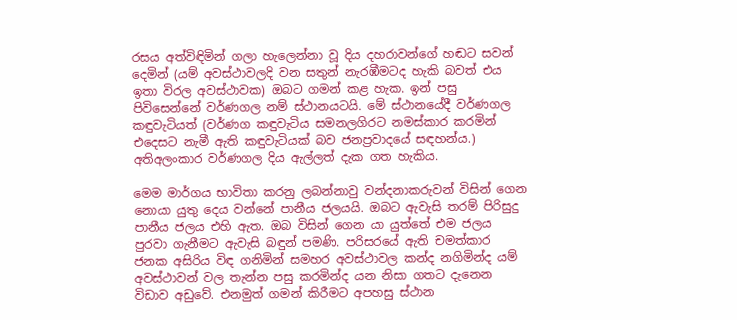රසය අත්විඳිමින් ගලා හැලෙන්නා වූ දිය දහරාවන්ගේ හඬට සවන් දෙමින් (යම් අවස්ථාවලදි වන සතුන් නැරඹීමටද හැකි බවත් එය ඉතා විරල අවස්ථාවක) ඔබට ගමන් කළ හැක. ඉන් පසු පිවිසෙන්නේ වර්ණගල නම් ස්ථානයටයි. මේ ස්ථානයේදී වර්ණගල කඳුවැටියත් (වර්ණග කඳුවැටිය සමනලගිරට නමස්කාර කරමින් එදෙසට නැමී ඇති කඳුවැටියක් බව ජනප්‍රවාදයේ සඳහන්ය.) අතිඅලංකාර වර්ණගල දිය ඇල්ලත් දැක ගත හැකිය.

මෙම මාර්ගය භාවිතා කරනු ලබන්නාවු වන්දනාකරුවන් විසින් ගෙන නොයා යුතු දෙය වන්නේ පානීය ජලයයි. ඔබට ඇවැසි තරම් පිරිසුදු පානීය ජලය එහි ඇත. ඔබ විසින් ගෙන යා යුත්තේ එම ජලය පුරවා ගැනීමට ඇවැසි බඳුන් පමණි. පරිසරයේ ඇති චමත්කාර ජනක අසිරිය විඳ ගනිමින් සමහර අවස්ථාවල කන්ද නගිමින්ද යම් අවස්ථාවන් වල තැන්න පසු කරමින්ද යන නිසා ගතට දැනෙන විඩාව අඩුවේ. එනමුත් ගමන් කිරීමට අපහසු ස්ථාන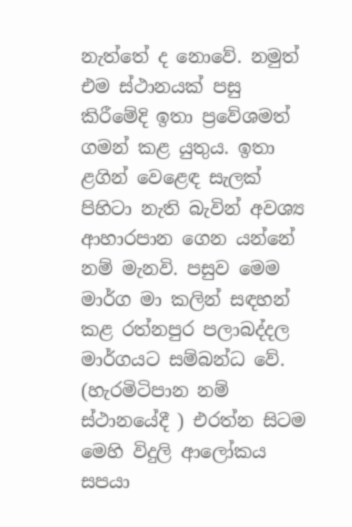නැත්තේ ද නොවේ. නමුත් එම ස්ථානයක් පසු කිරීමේදි ඉතා ප්‍රවේශමත් ගමන් කළ යුතුය. ඉතා ළගින් වෙළෙඳ සැලක් පිහිටා නැති බැවින් අවශ්‍ය ආහාරපාන ගෙන යන්නේ නම් මැනවි. පසුව මෙම මාර්ග මා කලින් සඳහන් කළ රත්නපුර පලාබද්දල මාර්ගයට සම්බන්ධ වේ. (හැරමිටිපාන නම් ස්ථානයේදී ) එරත්න සිටම මෙහි විදුලි ආලෝකය සපයා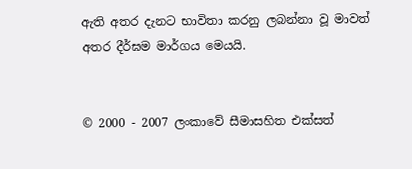ඇති අතර දැනට භාවිතා කරනු ලබන්නා වූ මාවත් අතර දීර්ඝම මාර්ගය මෙයයි.


© 2000 - 2007 ලංකාවේ සීමාසහිත එක්සත්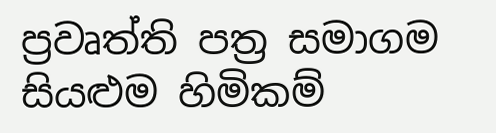ප්‍රවෘත්ති පත්‍ර සමාගම
සියළුම හිමිකම්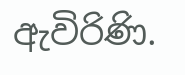ඇවිරිණි.